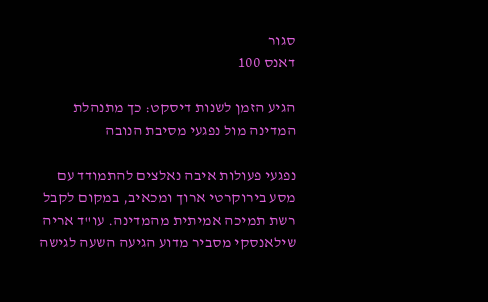סגור
דאנס 100

הגיע הזמן לשנות דיסקט: כך מתנהלת המדינה מול נפגעי מסיבת הנובה

נפגעי פעולות איבה נאלצים להתמודד עם מסע בירוקרטי ארוך ומכאיב, במקום לקבל רשת תמיכה אמיתית מהמדינה. עו"ד אריה שילאנסקי מסביר מדוע הגיעה השעה לגישה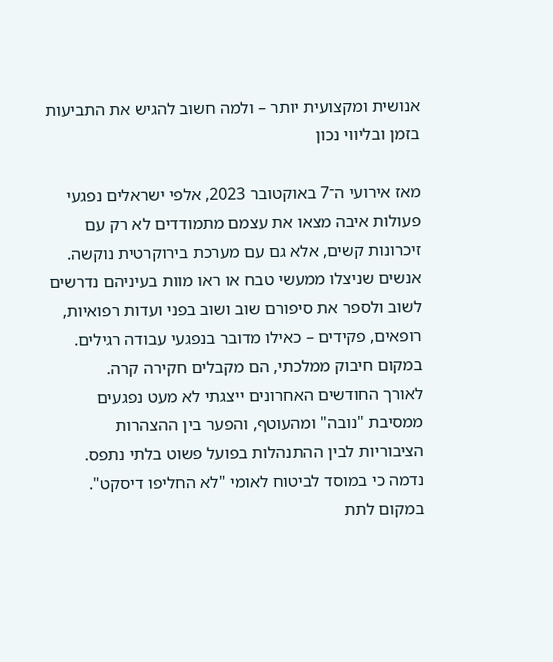אנושית ומקצועית יותר – ולמה חשוב להגיש את התביעות בזמן ובליווי נכון

מאז אירועי ה־7 באוקטובר 2023, אלפי ישראלים נפגעי פעולות איבה מצאו את עצמם מתמודדים לא רק עם זיכרונות קשים, אלא גם עם מערכת בירוקרטית נוקשה. אנשים שניצלו ממעשי טבח או ראו מוות בעיניהם נדרשים לשוב ולספר את סיפורם שוב ושוב בפני ועדות רפואיות, רופאים, פקידים – כאילו מדובר בנפגעי עבודה רגילים. במקום חיבוק ממלכתי, הם מקבלים חקירה קרה.
לאורך החודשים האחרונים ייצגתי לא מעט נפגעים ממסיבת "נובה" ומהעוטף, והפער בין ההצהרות הציבוריות לבין ההתנהלות בפועל פשוט בלתי נתפס. נדמה כי במוסד לביטוח לאומי "לא החליפו דיסקט". במקום לתת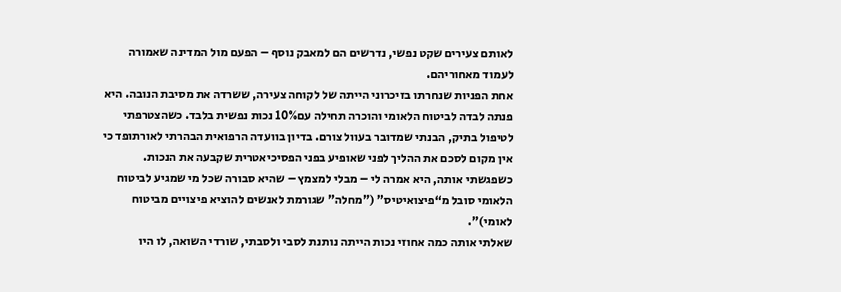לאותם צעירים שקט נפשי, נדרשים הם למאבק נוסף – הפעם מול המדינה שאמורה לעמוד מאחוריהם.
אחת הפניות שנחרתו בזיכרוני הייתה של לקוחה צעירה, ששרדה את מסיבת הנובה. היא פנתה לבדה לביטוח הלאומי והוכרה תחילה עם10% נכות נפשית בלבד. כשהצטרפתי לטיפול בתיק, הבנתי שמדובר בעוול צורם. בדיון בוועדה הרפואית הבהרתי לאורתופד כי אין מקום לסכם את ההליך לפני שאופיע בפני הפסיכיאטרית שקבעה את הנכות. כשפגשתי אותה, היא אמרה לי – מבלי למצמץ – שהיא סבורה שכל מי שמגיע לביטוח הלאומי סובל מ“פיצואיטיס” ("מחלה" שגורמת לאנשים להוציא פיצויים מביטוח לאומי)".
שאלתי אותה כמה אחוזי נכות הייתה נותנת לסבי ולסבתי, שורדי השואה, לו היו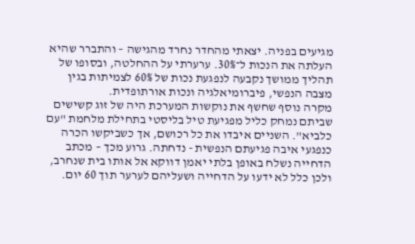מגיעים בפניה. יצאתי מהחדר נחרד מהגישה – והתברר שהיא העלתה את הנכות ל־30%. ערערתי על ההחלטה, ובסופו של תהליך ממושך נקבעה לנפגעת נכות של 60% לצמיתות בגין מצבה הנפשי, פיברומיאלגיה ונכות אורתופדית.
מקרה נוסף שחשף את נוקשות המערכת היה של זוג קשישים שביתם נמחק כליל מפגיעת טיל בליסטי בתחילת מלחמת "עם כלביא". השניים איבדו את כל רכושם, אך כשביקשו הכרה כנפגעי איבה פגיעתם הנפשית - נדחתה. גרוע מכך – מכתב הדחייה נשלח באופן בלתי יאמן דווקא אל אותו בית שנחרב, ולכן כלל לא ידעו על הדחייה ושעליהם לערער תוך 60 יום.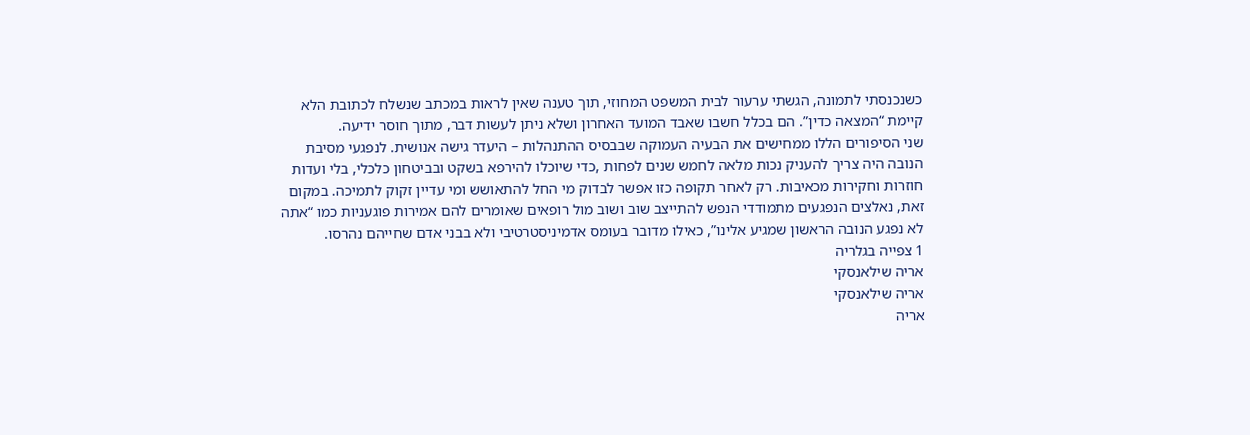כשנכנסתי לתמונה, הגשתי ערעור לבית המשפט המחוזי, תוך טענה שאין לראות במכתב שנשלח לכתובת הלא קיימת “המצאה כדין”. הם בכלל חשבו שאבד המועד האחרון ושלא ניתן לעשות דבר, מתוך חוסר ידיעה.
שני הסיפורים הללו ממחישים את הבעיה העמוקה שבבסיס ההתנהלות – היעדר גישה אנושית. לנפגעי מסיבת הנובה היה צריך להעניק נכות מלאה לחמש שנים לפחות ,כדי שיוכלו להירפא בשקט ובביטחון כלכלי, בלי ועדות חוזרות וחקירות מכאיבות. רק לאחר תקופה כזו אפשר לבדוק מי החל להתאושש ומי עדיין זקוק לתמיכה. במקום זאת, נאלצים הנפגעים מתמודדי הנפש להתייצב שוב ושוב מול רופאים שאומרים להם אמירות פוגעניות כמו “אתה לא נפגע הנובה הראשון שמגיע אלינו”, כאילו מדובר בעומס אדמיניסטרטיבי ולא בבני אדם שחייהם נהרסו.
1 צפייה בגלריה
אריה שילאנסקי
אריה שילאנסקי
אריה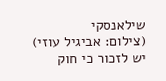שילאנסקי
(צילום: אביגיל עוזי)
יש לזכור כי חוק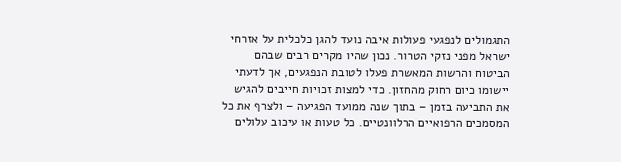התגמולים לנפגעי פעולות איבה נועד להגן כלכלית על אזרחי ישראל מפני נזקי הטרור. נכון שהיו מקרים רבים שבהם הביטוח והרשות המאשרת פעלו לטובת הנפגעים, אך לדעתי יישומו כיום רחוק מהחזון. כדי למצות זכויות חייבים להגיש את התביעה בזמן – בתוך שנה ממועד הפגיעה – ולצרף את כל המסמכים הרפואיים הרלוונטיים. כל טעות או עיכוב עלולים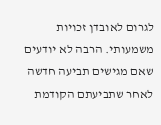לגרום לאובדן זכויות משמעותי. הרבה לא יודעים שאם מגישים תביעה חדשה לאחר שתביעתם הקודמת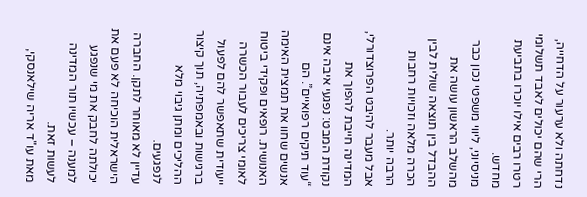נדחתה ולא ערעור על הדחייה, הרי שהם יכולים לאבד תשלומי רטרו רבים אילו יוכרו בתביעת מחדש.
מניסיוני, ליווי משפטי נכון כבר מהשלב הראשון עושה את ההבדל בין תוצאה שולית לבין הכרה מלאה וזכויות רחבות הרבה יותר.
אבל מעבר להיבט הפרוצדורלי, המדינה חייבת להפוך את נקודת המבט: נפגעי איבה אינם “עוד תיקים רפואיים”. הם אנשים שחוו את תמצית האימה האנושית. רופאים ופקידי ביטוח לאומי צריכים לעבור הכשרה ייעודית שתאפשר להם לפעול ברגישות ובאמפתיה, תוך קיצור ההליכים ומתן גיבוי מלא לנפגעים.
עדיין לא מאוחר לתקן. החברה הישראלית הוכיחה לא פעם את יכולתה לחבק את מי שנפגע למענה – עכשיו תור המדינה לעשות זאת.
מאת עו"ד אריה שילאנסקי,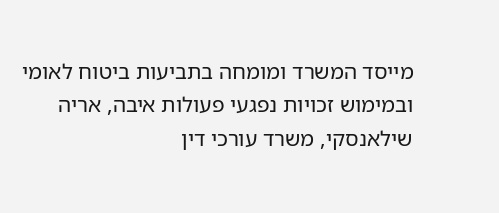מייסד המשרד ומומחה בתביעות ביטוח לאומי ובמימוש זכויות נפגעי פעולות איבה, אריה שילאנסקי, משרד עורכי דין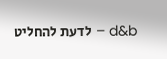d&b – לדעת להחליט